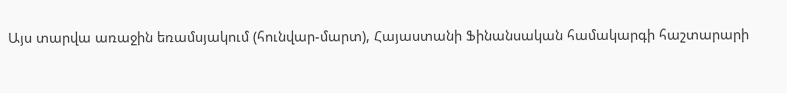Այս տարվա առաջին եռամսյակում (հունվար-մարտ), Հայաստանի Ֆինանսական համակարգի հաշտարարի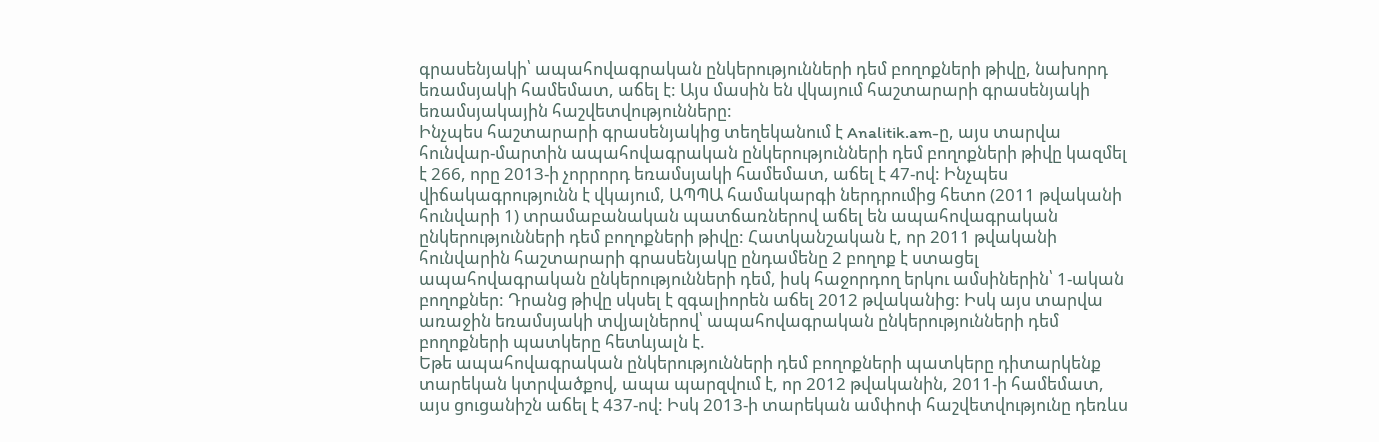գրասենյակի՝ ապահովագրական ընկերությունների դեմ բողոքների թիվը, նախորդ եռամսյակի համեմատ, աճել է: Այս մասին են վկայում հաշտարարի գրասենյակի եռամսյակային հաշվետվությունները:
Ինչպես հաշտարարի գրասենյակից տեղեկանում է Analitik.am-ը, այս տարվա հունվար-մարտին ապահովագրական ընկերությունների դեմ բողոքների թիվը կազմել է 266, որը 2013-ի չորրորդ եռամսյակի համեմատ, աճել է 47-ով: Ինչպես վիճակագրությունն է վկայում, ԱՊՊԱ համակարգի ներդրումից հետո (2011 թվականի հունվարի 1) տրամաբանական պատճառներով աճել են ապահովագրական ընկերությունների դեմ բողոքների թիվը: Հատկանշական է, որ 2011 թվականի հունվարին հաշտարարի գրասենյակը ընդամենը 2 բողոք է ստացել ապահովագրական ընկերությունների դեմ, իսկ հաջորդող երկու ամսիներին՝ 1-ական բողոքներ: Դրանց թիվը սկսել է զգալիորեն աճել 2012 թվականից: Իսկ այս տարվա առաջին եռամսյակի տվյալներով՝ ապահովագրական ընկերությունների դեմ բողոքների պատկերը հետևյալն է.
Եթե ապահովագրական ընկերությունների դեմ բողոքների պատկերը դիտարկենք տարեկան կտրվածքով, ապա պարզվում է, որ 2012 թվականին, 2011-ի համեմատ, այս ցուցանիշն աճել է 437-ով: Իսկ 2013-ի տարեկան ամփոփ հաշվետվությունը դեռևս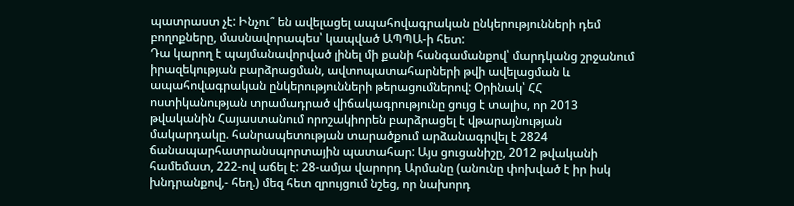պատրաստ չէ: Ինչու՞ են ավելացել ապահովագրական ընկերությունների դեմ բողոքները, մասնավորապես՝ կապված ԱՊՊԱ-ի հետ:
Դա կարող է պայմանավորված լինել մի քանի հանգամանքով՝ մարդկանց շրջանում իրազեկության բարձրացման, ավտոպատահարների թվի ավելացման և ապահովագրական ընկերությունների թերացումներով: Օրինակ՝ ՀՀ ոստիկանության տրամադրած վիճակագրությունը ցույց է տալիս, որ 2013 թվականին Հայաստանում որոշակիորեն բարձրացել է վթարայնության մակարդակը. հանրապետության տարածքում արձանագրվել է 2824 ճանապարհատրանսպորտային պատահար: Այս ցուցանիշը, 2012 թվականի համեմատ, 222-ով աճել է: 28-ամյա վարորդ Արմանը (անունը փոխված է իր իսկ խնդրանքով,- հեղ.) մեզ հետ զրույցում նշեց, որ նախորդ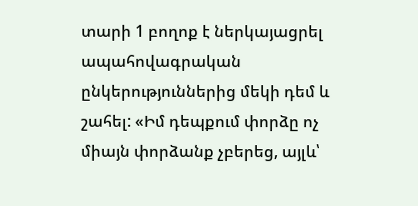տարի 1 բողոք է ներկայացրել ապահովագրական ընկերություններից մեկի դեմ և շահել: «Իմ դեպքում փորձը ոչ միայն փորձանք չբերեց, այլև՝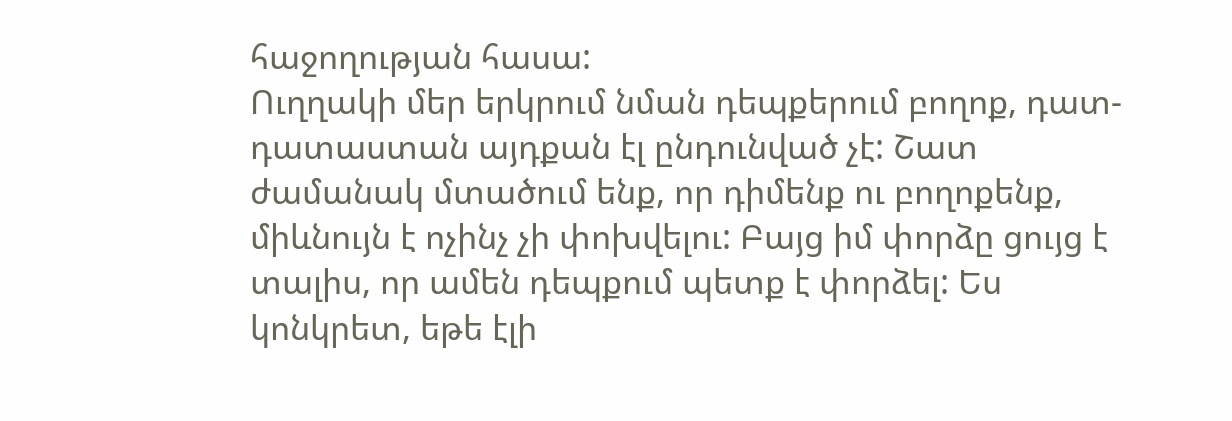հաջողության հասա:
Ուղղակի մեր երկրում նման դեպքերում բողոք, դատ-դատաստան այդքան էլ ընդունված չէ: Շատ ժամանակ մտածում ենք, որ դիմենք ու բողոքենք, միևնույն է ոչինչ չի փոխվելու: Բայց իմ փորձը ցույց է տալիս, որ ամեն դեպքում պետք է փորձել: Ես կոնկրետ, եթե էլի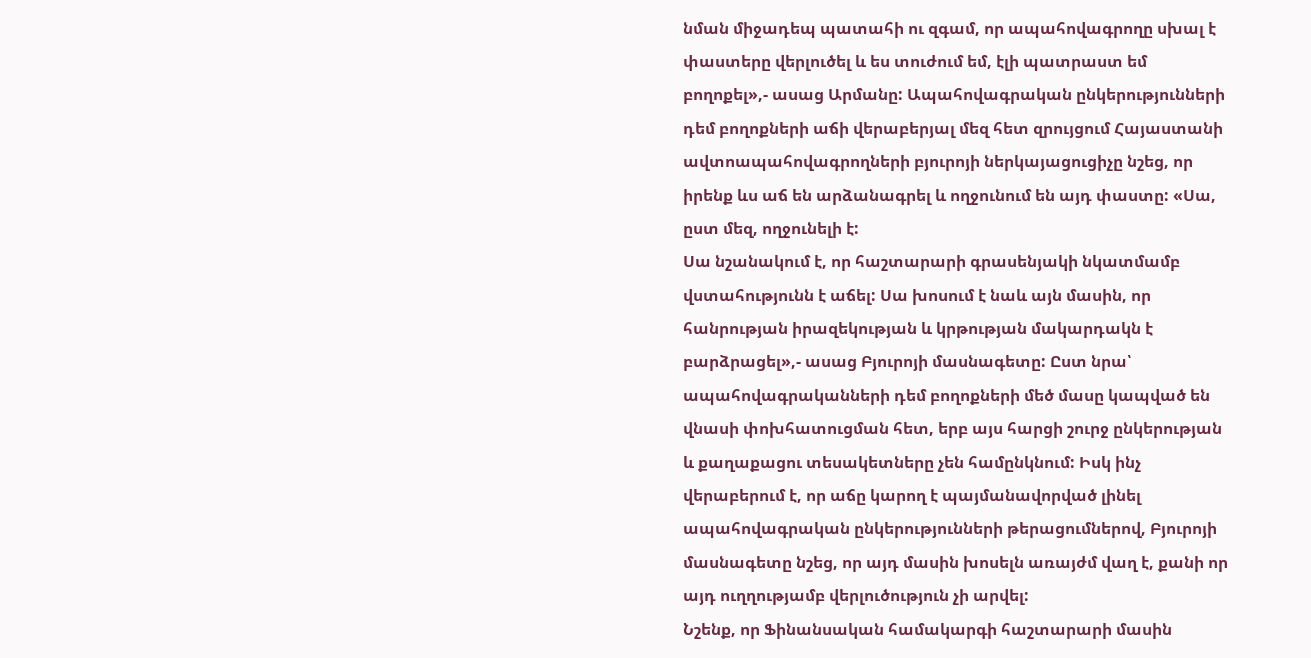նման միջադեպ պատահի ու զգամ, որ ապահովագրողը սխալ է փաստերը վերլուծել և ես տուժում եմ, էլի պատրաստ եմ բողոքել»,- ասաց Արմանը: Ապահովագրական ընկերությունների դեմ բողոքների աճի վերաբերյալ մեզ հետ զրույցում Հայաստանի ավտոապահովագրողների բյուրոյի ներկայացուցիչը նշեց, որ իրենք ևս աճ են արձանագրել և ողջունում են այդ փաստը: «Սա, ըստ մեզ, ողջունելի է:
Սա նշանակում է, որ հաշտարարի գրասենյակի նկատմամբ վստահությունն է աճել: Սա խոսում է նաև այն մասին, որ հանրության իրազեկության և կրթության մակարդակն է բարձրացել»,- ասաց Բյուրոյի մասնագետը: Ըստ նրա՝ ապահովագրականների դեմ բողոքների մեծ մասը կապված են վնասի փոխհատուցման հետ, երբ այս հարցի շուրջ ընկերության և քաղաքացու տեսակետները չեն համընկնում: Իսկ ինչ վերաբերում է, որ աճը կարող է պայմանավորված լինել ապահովագրական ընկերությունների թերացումներով, Բյուրոյի մասնագետը նշեց, որ այդ մասին խոսելն առայժմ վաղ է, քանի որ այդ ուղղությամբ վերլուծություն չի արվել:
Նշենք, որ Ֆինանսական համակարգի հաշտարարի մասին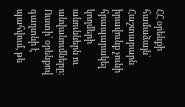ՀՀ օրենքի համաձայն` Հաշտարարն իրավունք չունի հրապարակել կողմերի անուններն ու անվանումները: Ուստի՝ օրենքով գաղտնի է պահվում, թե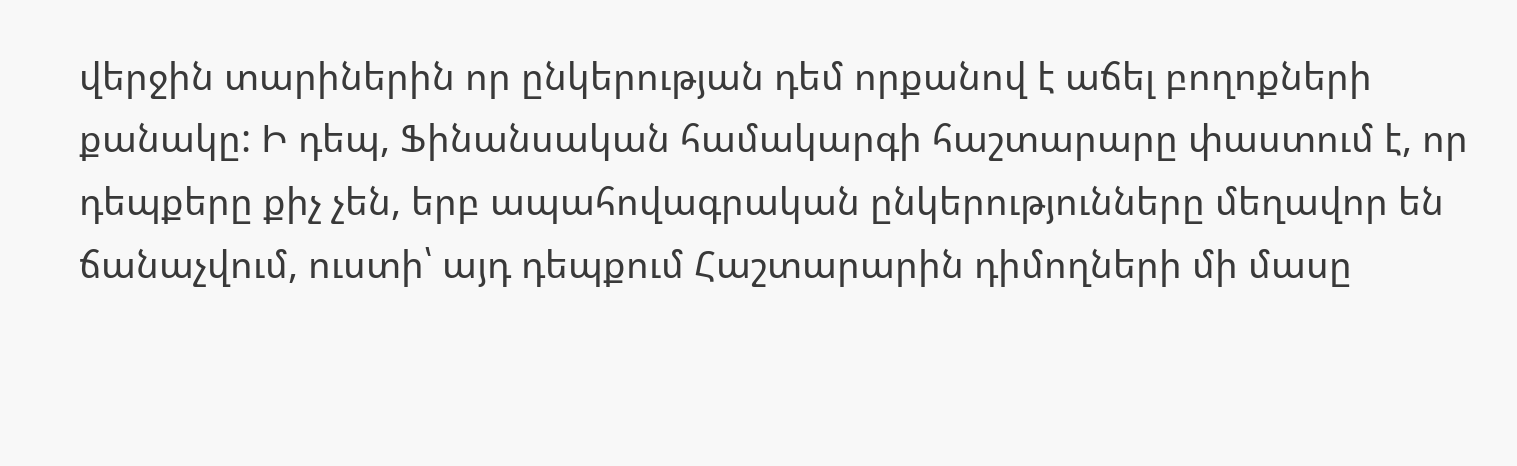վերջին տարիներին որ ընկերության դեմ որքանով է աճել բողոքների քանակը: Ի դեպ, Ֆինանսական համակարգի հաշտարարը փաստում է, որ դեպքերը քիչ չեն, երբ ապահովագրական ընկերությունները մեղավոր են ճանաչվում, ուստի՝ այդ դեպքում Հաշտարարին դիմողների մի մասը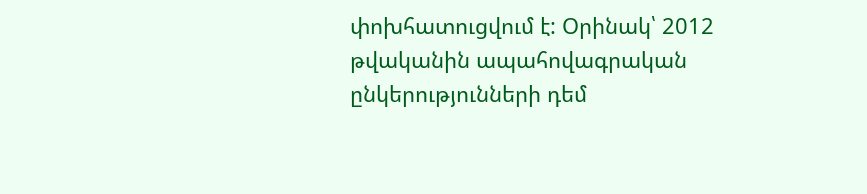փոխհատուցվում է: Օրինակ՝ 2012 թվականին ապահովագրական ընկերությունների դեմ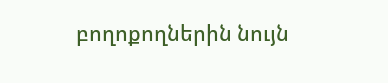բողոքողներին նույն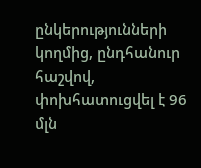ընկերությունների կողմից, ընդհանուր հաշվով, փոխհատուցվել է 96 մլն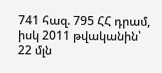741 հազ. 795 ՀՀ դրամ, իսկ 2011 թվականին՝ 22 մլն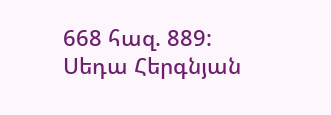668 հազ. 889:
Սեդա Հերգնյան